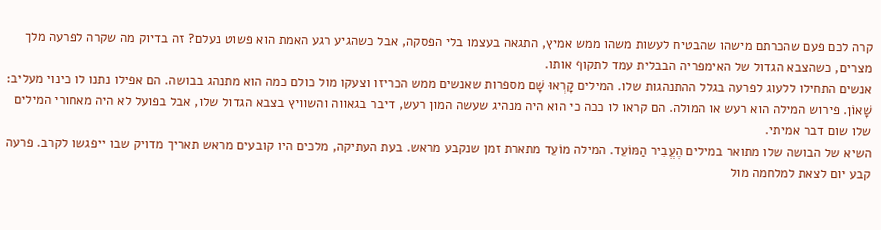קרה לכם פעם שהכרתם מישהו שהבטיח לעשות משהו ממש אמיץ, התגאה בעצמו בלי הפסקה, אבל כשהגיע רגע האמת הוא פשוט נעלם? זה בדיוק מה שקרה לפרעה מלך מצרים, כשהצבא הגדול של האימפריה הבבלית עמד לתקוף אותו.
אנשים התחילו ללעוג לפרעה בגלל ההתנהגות שלו. המילים קָרְאוּ שָׁם מספרות שאנשים ממש הכריזו וצעקו מול כולם כמה הוא מתנהג בבושה. הם אפילו נתנו לו כינוי מעליב: שָׁאוֹן. פירוש המילה הוא רעש או המולה. הם קראו לו ככה כי הוא היה מנהיג שעשה המון רעש, דיבר בגאווה והשוויץ בצבא הגדול שלו, אבל בפועל לא היה מאחורי המילים שלו שום דבר אמיתי.
השיא של הבושה שלו מתואר במילים הֶעֱבִיר הַמּוֹעֵד. המילה מוֹעֵד מתארת זמן שנקבע מראש. בעת העתיקה, מלכים היו קובעים מראש תאריך מדויק שבו ייפגשו לקרב. פרעה קבע יום לצאת למלחמה מול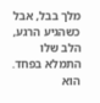מלך בבל, אבל כשהגיע הרגע, הלב שלו התמלא בפחד. הוא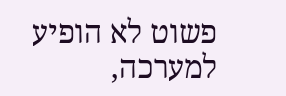פשוט לא הופיע למערכה,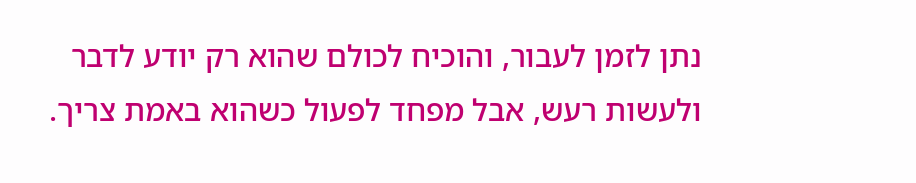נתן לזמן לעבור, והוכיח לכולם שהוא רק יודע לדבר ולעשות רעש, אבל מפחד לפעול כשהוא באמת צריך.